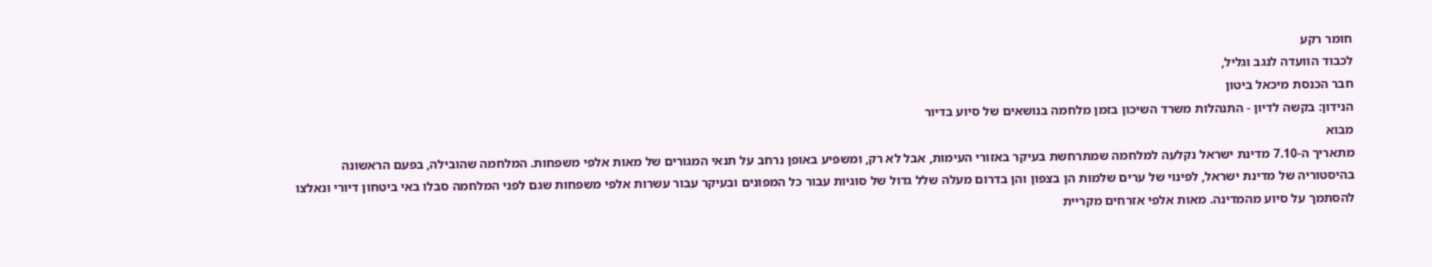חומר רקע
לכבוד הוועדה לנגב וגליל,
חבר הכנסת מיכאל ביטון
הנידון: בקשה לדיון - התנהלות משרד השיכון בזמן מלחמה בנושאים של סיוע בדיור
מבוא
מתאריך ה-7.10 מדינת ישראל נקלעה למלחמה שמתרחשת בעיקר באזורי העימות, אבל לא רק, ומשפיע באופן נרחב על תנאי המגורים של מאות אלפי משפחות. המלחמה שהובילה, בפעם הראשונה בהיסטוריה של מדינת ישראל, לפינוי של ערים שלמות הן בצפון והן בדרום מעלה שלל גדול של סוגיות עבור כל המפונים ובעיקר עבור עשרות אלפי משפחות שגם לפני המלחמה סבלו באי ביטחון דיורי ונאלצו להסתמך על סיוע מהמדינה. מאות אלפי אזרחים מקריית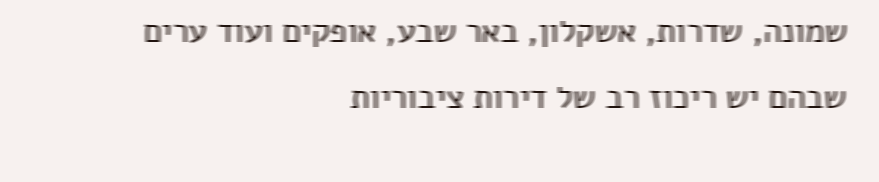שמונה, שדרות, אשקלון, באר שבע, אופקים ועוד ערים שבהם יש ריכוז רב של דירות ציבוריות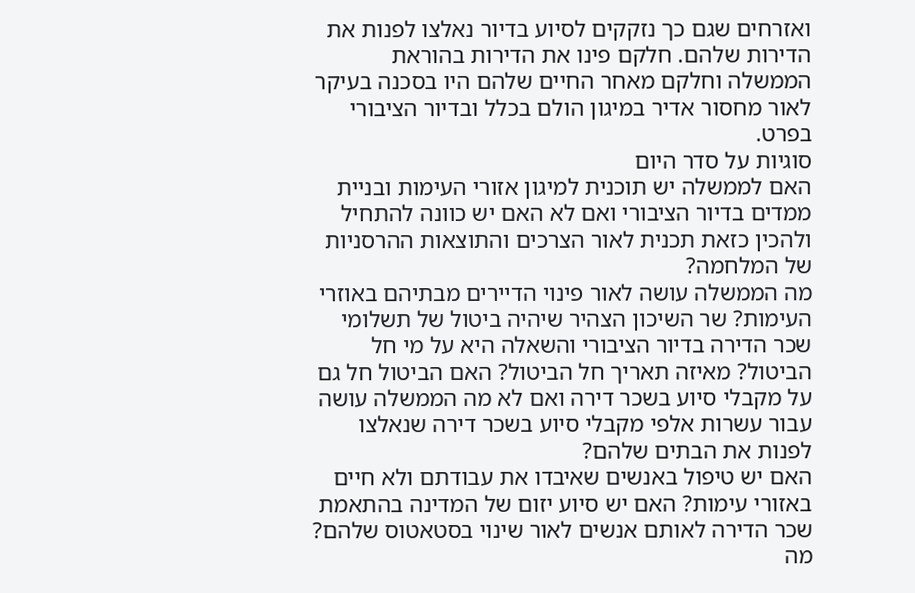ואזרחים שגם כך נזקקים לסיוע בדיור נאלצו לפנות את הדירות שלהם. חלקם פינו את הדירות בהוראת הממשלה וחלקם מאחר החיים שלהם היו בסכנה בעיקר לאור מחסור אדיר במיגון הולם בכלל ובדיור הציבורי בפרט.
סוגיות על סדר היום
האם לממשלה יש תוכנית למיגון אזורי העימות ובניית ממדים בדיור הציבורי ואם לא האם יש כוונה להתחיל ולהכין כזאת תכנית לאור הצרכים והתוצאות ההרסניות של המלחמה?
מה הממשלה עושה לאור פינוי הדיירים מבתיהם באוזרי העימות? שר השיכון הצהיר שיהיה ביטול של תשלומי שכר הדירה בדיור הציבורי והשאלה היא על מי חל הביטול? מאיזה תאריך חל הביטול? האם הביטול חל גם על מקבלי סיוע בשכר דירה ואם לא מה הממשלה עושה עבור עשרות אלפי מקבלי סיוע בשכר דירה שנאלצו לפנות את הבתים שלהם?
האם יש טיפול באנשים שאיבדו את עבודתם ולא חיים באזורי עימות? האם יש סיוע יזום של המדינה בהתאמת שכר הדירה לאותם אנשים לאור שינוי בסטאטוס שלהם?
מה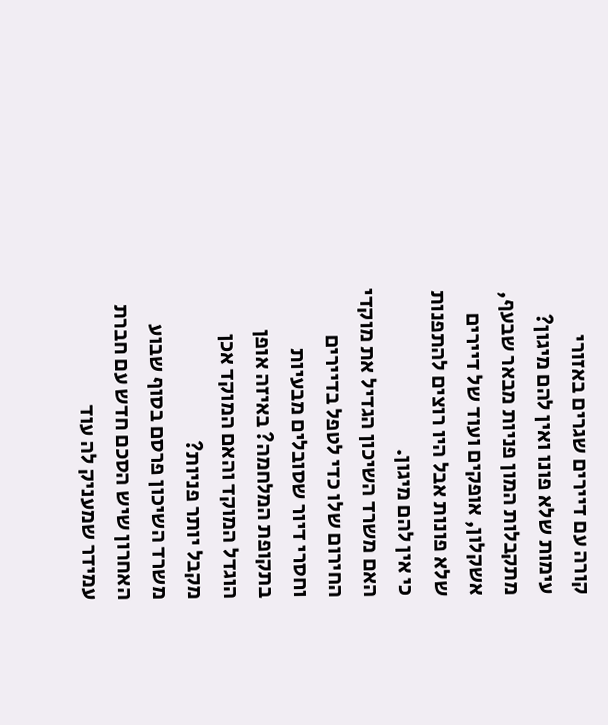קורה עם דיירים שגרים באזורי עימות שלא פונו ואין להם מיגון? מתקבלות המון פניות מבאר שבעף, אשקלון, אופקים ועוד של דיירים שלא פונות אבל היו רוצים להתפנות כי אין להם מיגון.
האם משרד השיכון הגדיל את מוקדי החירום שלו כדי לטפל בדיירים וחסרי דיור שסובלים מבעיות בתקופת המלחמה? באיזה אופן הוגדל המוקד והאם המוקד אכן מקבל יותר פניות?
משרד השיכון פרסם בסוף שבוע האחרון שיש הסכם חדש עם חברת עמידר שמעניק לה עוד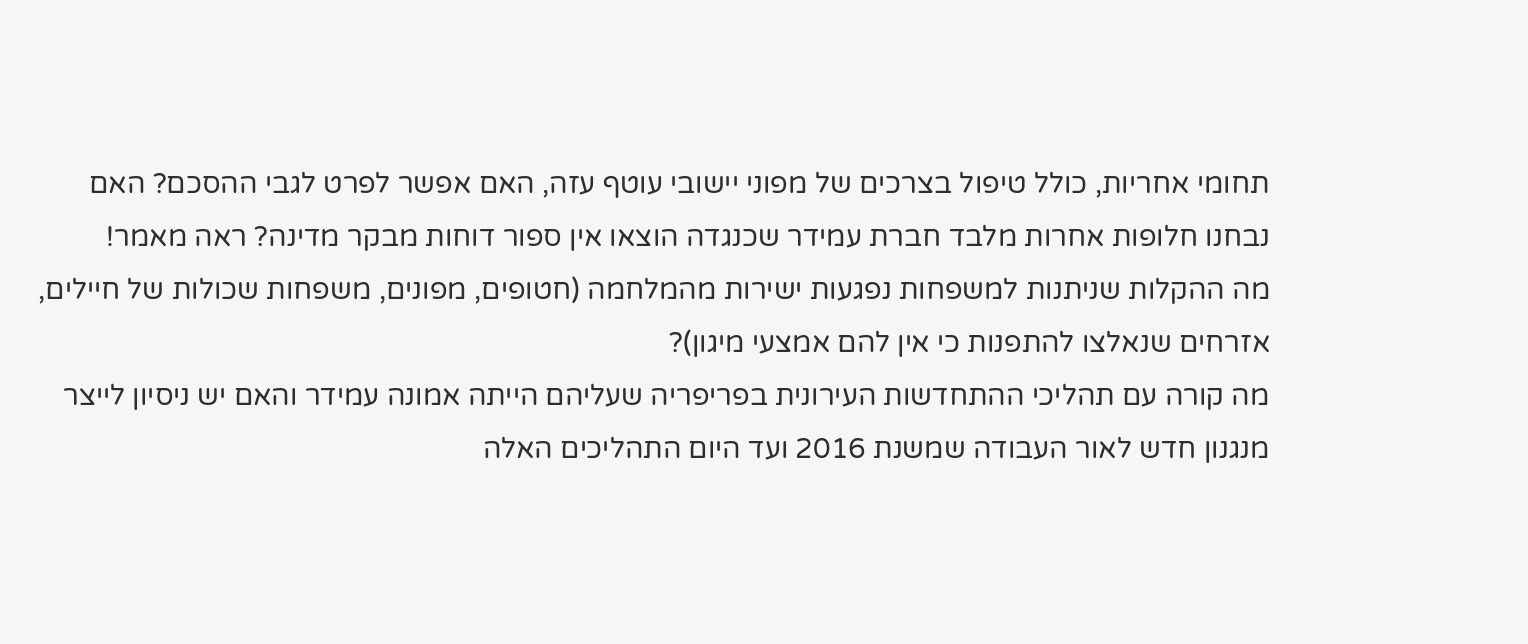תחומי אחריות, כולל טיפול בצרכים של מפוני יישובי עוטף עזה, האם אפשר לפרט לגבי ההסכם? האם נבחנו חלופות אחרות מלבד חברת עמידר שכנגדה הוצאו אין ספור דוחות מבקר מדינה? ראה מאמר!
מה ההקלות שניתנות למשפחות נפגעות ישירות מהמלחמה (חטופים, מפונים, משפחות שכולות של חיילים, אזרחים שנאלצו להתפנות כי אין להם אמצעי מיגון)?
מה קורה עם תהליכי ההתחדשות העירונית בפריפריה שעליהם הייתה אמונה עמידר והאם יש ניסיון לייצר מנגנון חדש לאור העבודה שמשנת 2016 ועד היום התהליכים האלה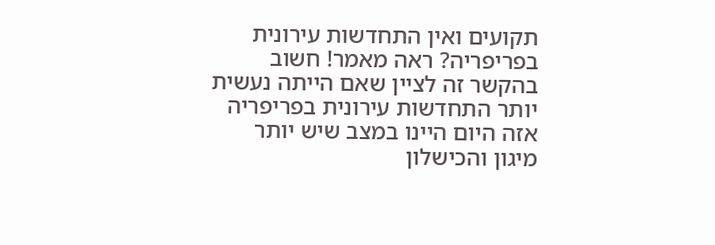תקועים ואין התחדשות עירונית בפריפריה? ראה מאמר! חשוב בהקשר זה לציין שאם הייתה נעשית יותר התחדשות עירונית בפריפריה אזה היום היינו במצב שיש יותר מיגון והכישלון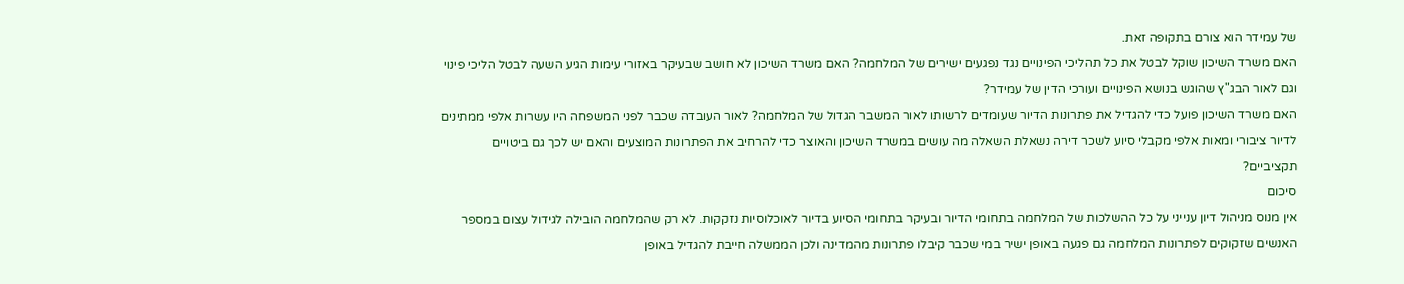של עמידר הוא צורם בתקופה זאת.
האם משרד השיכון שוקל לבטל את כל תהליכי הפינויים נגד נפגעים ישירים של המלחמה? האם משרד השיכון לא חושב שבעיקר באזורי עימות הגיע השעה לבטל הליכי פינוי וגם לאור הבג"ץ שהוגש בנושא הפינויים ועורכי הדין של עמידר?
האם משרד השיכון פועל כדי להגדיל את פתרונות הדיור שעומדים לרשותו לאור המשבר הגדול של המלחמה? לאור העובדה שכבר לפני המשפחה היו עשרות אלפי ממתינים לדיור ציבורי ומאות אלפי מקבלי סיוע לשכר דירה נשאלת השאלה מה עושים במשרד השיכון והאוצר כדי להרחיב את הפתרונות המוצעים והאם יש לכך גם ביטויים תקציביים?
סיכום
אין מנוס מניהול דיון ענייני על כל ההשלכות של המלחמה בתחומי הדיור ובעיקר בתחומי הסיוע בדיור לאוכלוסיות נזקקות. לא רק שהמלחמה הובילה לגידול עצום במספר האנשים שזקוקים לפתרונות המלחמה גם פגעה באופן ישיר במי שכבר קיבלו פתרונות מהמדינה ולכן הממשלה חייבת להגדיל באופן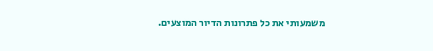משמעותי את כל פתרונות הדיור המוצעים.